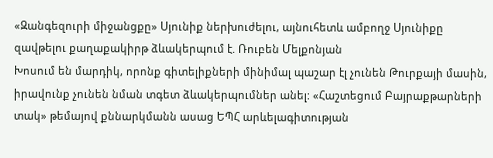«Զանգեզուրի միջանցքը» Սյունիք ներխուժելու, այնուհետև ամբողջ Սյունիքը զավթելու քաղաքակիրթ ձևակերպում է. Ռուբեն Մելքոնյան
Խոսում են մարդիկ, որոնք գիտելիքների մինիմալ պաշար էլ չունեն Թուրքայի մասին, իրավունք չունեն նման տգետ ձևակերպումներ անել: «Հաշտեցում Բայրաքթարների տակ» թեմայով քննարկմանն ասաց ԵՊՀ արևելագիտության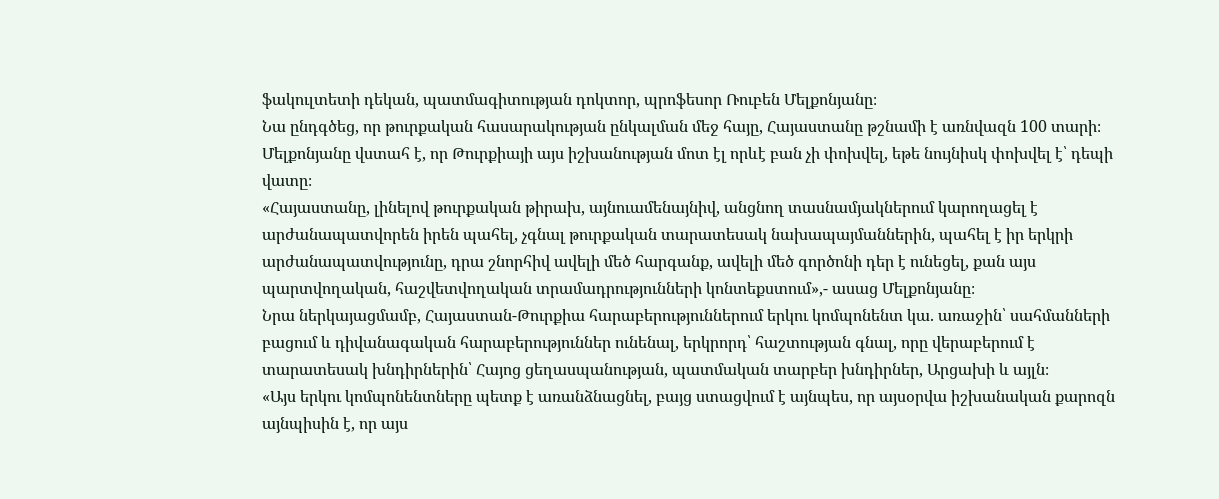ֆակուլտետի դեկան, պատմագիտության դոկտոր, պրոֆեսոր Ռուբեն Մելքոնյանը։
Նա ընդգծեց, որ թուրքական հասարակության ընկալման մեջ հայը, Հայաստանը թշնամի է առնվազն 100 տարի։ Մելքոնյանը վստահ է, որ Թուրքիայի այս իշխանության մոտ էլ որևէ բան չի փոխվել, եթե նույնիսկ փոխվել է՝ դեպի վատը։
«Հայաստանը, լինելով թուրքական թիրախ, այնուամենայնիվ, անցնող տասնամյակներում կարողացել է արժանապատվորեն իրեն պահել, չգնալ թուրքական տարատեսակ նախապայմաններին, պահել է իր երկրի արժանապատվությունը, դրա շնորհիվ ավելի մեծ հարգանք, ավելի մեծ գործոնի դեր է ունեցել, քան այս պարտվողական, հաշվետվողական տրամադրությունների կոնտեքստում»,- ասաց Մելքոնյանը։
Նրա ներկայացմամբ, Հայաստան-Թուրքիա հարաբերություններում երկու կոմպոնենտ կա. առաջին՝ սահմանների բացում և դիվանագական հարաբերություններ ունենալ, երկրորդ՝ հաշտության գնալ, որը վերաբերում է տարատեսակ խնդիրներին՝ Հայոց ցեղասպանության, պատմական տարբեր խնդիրներ, Արցախի և այլն։
«Այս երկու կոմպոնենտները պետք է առանձնացնել, բայց ստացվում է այնպես, որ այսօրվա իշխանական քարոզն այնպիսին է, որ այս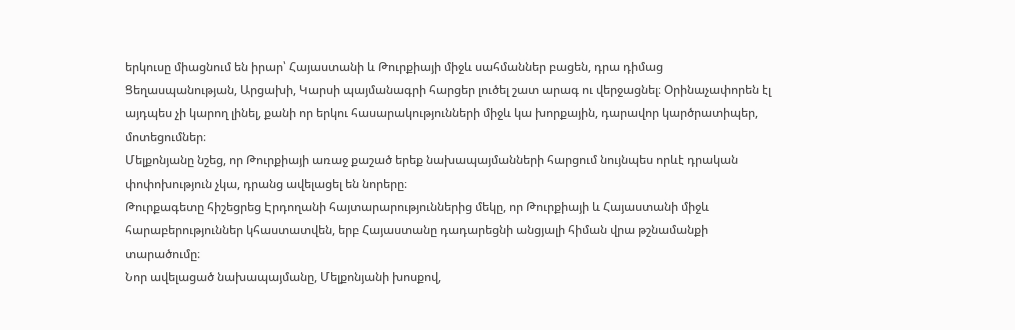երկուսը միացնում են իրար՝ Հայաստանի և Թուրքիայի միջև սահմաններ բացեն, դրա դիմաց Ցեղասպանության, Արցախի, Կարսի պայմանագրի հարցեր լուծել շատ արագ ու վերջացնել։ Օրինաչափորեն էլ այդպես չի կարող լինել, քանի որ երկու հասարակությունների միջև կա խորքային, դարավոր կարծրատիպեր, մոտեցումներ։
Մելքոնյանը նշեց, որ Թուրքիայի առաջ քաշած երեք նախապայմանների հարցում նույնպես որևէ դրական փոփոխություն չկա, դրանց ավելացել են նորերը։
Թուրքագետը հիշեցրեց Էրդողանի հայտարարություններից մեկը, որ Թուրքիայի և Հայաստանի միջև հարաբերություններ կհաստատվեն, երբ Հայաստանը դադարեցնի անցյալի հիման վրա թշնամանքի տարածումը։
Նոր ավելացած նախապայմանը, Մելքոնյանի խոսքով,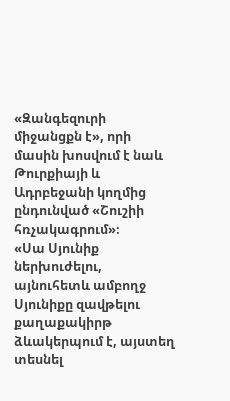«Զանգեզուրի միջանցքն է», որի մասին խոսվում է նաև Թուրքիայի և Ադրբեջանի կողմից ընդունված «Շուշիի հռչակագրում»։
«Սա Սյունիք ներխուժելու, այնուհետև ամբողջ Սյունիքը զավթելու քաղաքակիրթ ձևակերպում է, այստեղ տեսնել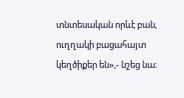տնտեսական որևէ բան, ուղղակի բացահայտ կեղծիքեր են»,- նշեց նա։